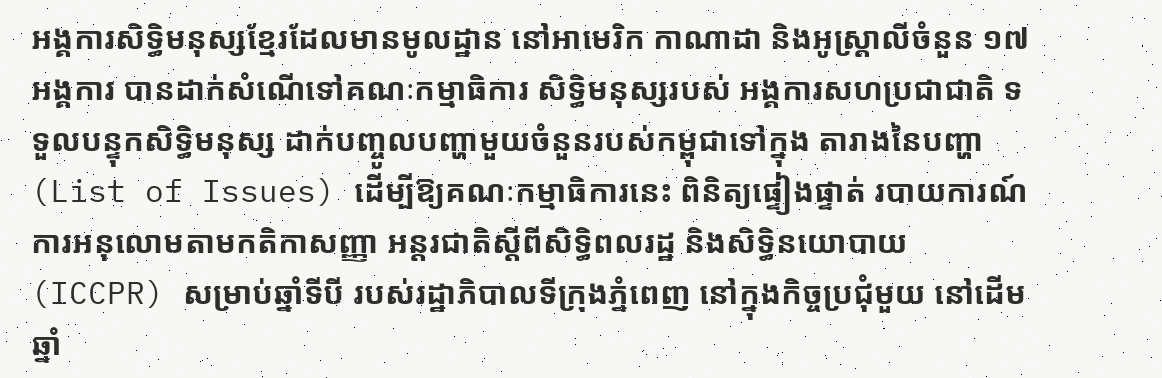អង្គការសិទ្ធិមនុស្សខ្មែរដែលមានមូលដ្ឋាន នៅអាមេរិក កាណាដា និងអូស្ត្រាលីចំនួន ១៧អង្គការ បានដាក់សំណើទៅគណៈកម្មាធិការ សិទ្ធិមនុស្សរបស់ អង្គការសហប្រជាជាតិ ទទួលបន្ទុកសិទ្ធិមនុស្ស ដាក់បញ្ចូលបញ្ហាមួយចំនួនរបស់កម្ពុជាទៅក្នុង តារាងនៃបញ្ហា (List of Issues) ដើម្បីឱ្យគណៈកម្មាធិការនេះ ពិនិត្យផ្ទៀងផ្ទាត់ របាយការណ៍ការអនុលោមតាមកតិកាសញ្ញា អន្តរជាតិស្ដីពីសិទ្ធិពលរដ្ឋ និងសិទ្ធិនយោបាយ (ICCPR) សម្រាប់ឆ្នាំទីបី របស់រដ្ឋាភិបាលទីក្រុងភ្នំពេញ នៅក្នុងកិច្ចប្រជុំមួយ នៅដើមឆ្នាំ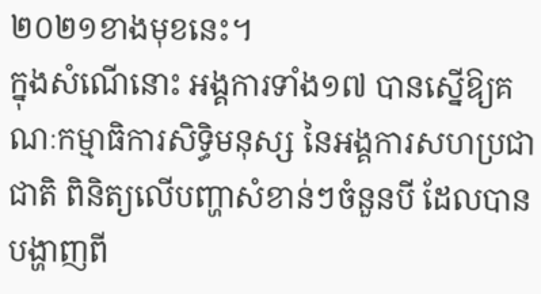២០២១ខាងមុខនេះ។
ក្នុងសំណើនោះ អង្គការទាំង១៧ បានស្នើឱ្យគណៈកម្មាធិការសិទ្ធិមនុស្ស នៃអង្គការសហប្រជាជាតិ ពិនិត្យលើបញ្ហាសំខាន់ៗចំនួនបី ដែលបានបង្ហាញពី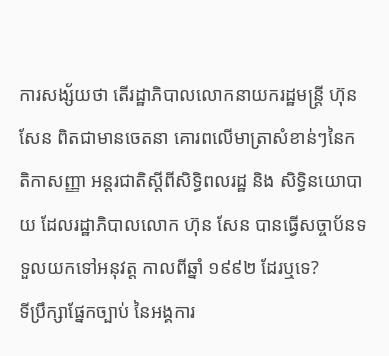ការសង្ស័យថា តើរដ្ឋាភិបាលលោកនាយករដ្ឋមន្ត្រី ហ៊ុន សែន ពិតជាមានចេតនា គោរពលើមាត្រាសំខាន់ៗនៃកតិកាសញ្ញា អន្តរជាតិស្ដីពីសិទ្ធិពលរដ្ឋ និង សិទ្ធិនយោបាយ ដែលរដ្ឋាភិបាលលោក ហ៊ុន សែន បានធ្វើសច្ចាប័នទទួលយកទៅអនុវត្ត កាលពីឆ្នាំ ១៩៩២ ដែរឬទេ?
ទីប្រឹក្សាផ្នែកច្បាប់ នៃអង្គការ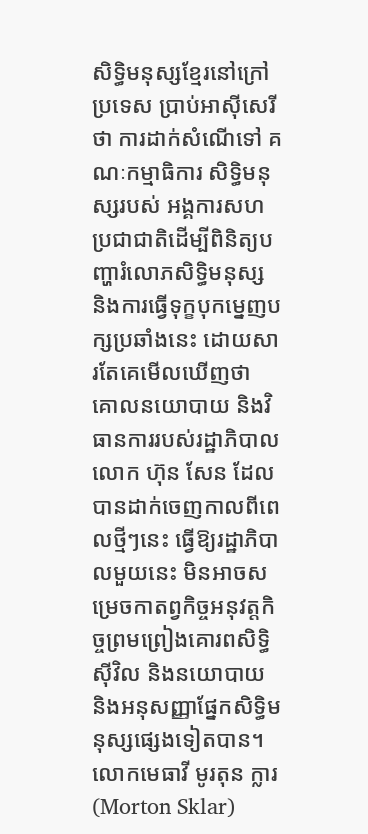សិទ្ធិមនុស្សខ្មែរនៅក្រៅប្រទេស ប្រាប់អាស៊ីសេរីថា ការដាក់សំណើទៅ គណៈកម្មាធិការ សិទ្ធិមនុស្សរបស់ អង្គការសហប្រជាជាតិដើម្បីពិនិត្យបញ្ហារំលោភសិទ្ធិមនុស្ស និងការធ្វើទុក្ខបុកម្នេញបក្សប្រឆាំងនេះ ដោយសារតែគេមើលឃើញថា គោលនយោបាយ និងវិធានការរបស់រដ្ឋាភិបាលលោក ហ៊ុន សែន ដែលបានដាក់ចេញកាលពីពេលថ្មីៗនេះ ធ្វើឱ្យរដ្ឋាភិបាលមួយនេះ មិនអាចសម្រេចកាតព្វកិច្ចអនុវត្តកិច្ចព្រមព្រៀងគោរពសិទ្ធិស៊ីវិល និងនយោបាយ និងអនុសញ្ញាផ្នែកសិទ្ធិមនុស្សផ្សេងទៀតបាន។
លោកមេធាវី មូរតុន ក្លារ (Morton Sklar)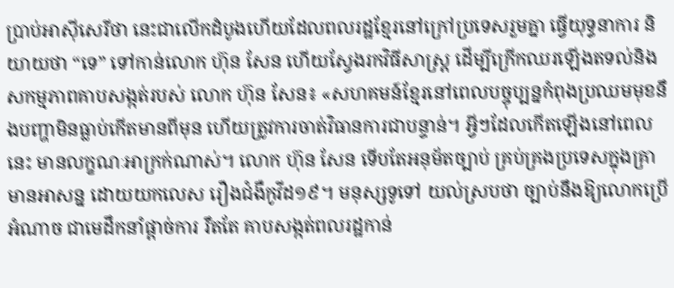ប្រាប់អាស៊ីសេរីថា នេះជាលើកដំបូងហើយដែលពលរដ្ឋខ្មែរនៅក្រៅប្រទេសរួមគ្នា ធ្វើយុទ្ធនាការ និយាយថា “ទេ” ទៅកាន់លោក ហ៊ុន សែន ហើយស្វែងរកវិធីសាស្ត្រ ដើម្បីក្រើកឈរឡើងតទល់និងសកម្មភាពគាបសង្កត់របស់ លោក ហ៊ុន សែន៖ «សហគមន៍ខ្មែរនៅពេលបច្ចុប្បន្នកំពុងប្រឈមមុខនឹងបញ្ហាមិនធ្លាប់កើតមានពីមុន ហើយត្រូវការចាត់វិធានការជាបន្ទាន់។ អ្វីៗដែលកើតឡើងនៅពេលនេះ មានលក្ខណៈអាក្រក់ណាស់។ លោក ហ៊ុន សែន ទើបតែអនុម័តច្បាប់ គ្រប់គ្រងប្រទេសក្នុងគ្រាមានអាសន្ន ដោយយកលេស រឿងជំងឺកូវីដ១៩។ មនុស្សទូទៅ យល់ស្របថា ច្បាប់នឹងឱ្យលោកប្រើអំណាច ជាមេដឹកនាំផ្ដាច់ការ រឹតតែ គាបសង្កត់ពលរដ្ឋកាន់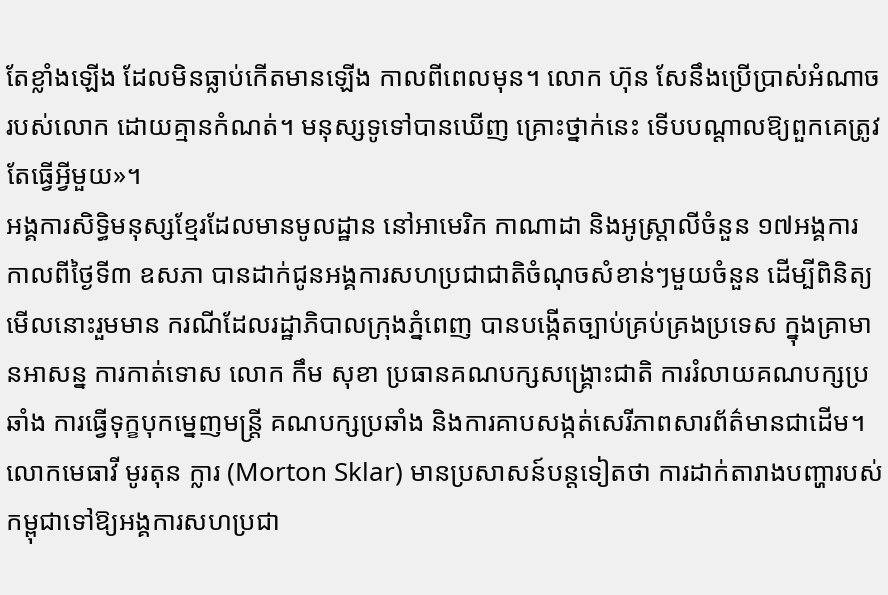តែខ្លាំងឡើង ដែលមិនធ្លាប់កើតមានឡើង កាលពីពេលមុន។ លោក ហ៊ុន សែនឹងប្រើប្រាស់អំណាចរបស់លោក ដោយគ្មានកំណត់។ មនុស្សទូទៅបានឃើញ គ្រោះថ្នាក់នេះ ទើបបណ្ដាលឱ្យពួកគេត្រូវតែធ្វើអ្វីមួយ»។
អង្គការសិទ្ធិមនុស្សខ្មែរដែលមានមូលដ្ឋាន នៅអាមេរិក កាណាដា និងអូស្ត្រាលីចំនួន ១៧អង្គការ កាលពីថ្ងៃទី៣ ឧសភា បានដាក់ជូនអង្គការសហប្រជាជាតិចំណុចសំខាន់ៗមួយចំនួន ដើម្បីពិនិត្យមើលនោះរួមមាន ករណីដែលរដ្ឋាភិបាលក្រុងភ្នំពេញ បានបង្កើតច្បាប់គ្រប់គ្រងប្រទេស ក្នុងគ្រាមានអាសន្ន ការកាត់ទោស លោក កឹម សុខា ប្រធានគណបក្សសង្គ្រោះជាតិ ការរំលាយគណបក្សប្រឆាំង ការធ្វើទុក្ខបុកម្នេញមន្ត្រី គណបក្សប្រឆាំង និងការគាបសង្កត់សេរីភាពសារព័ត៌មានជាដើម។
លោកមេធាវី មូរតុន ក្លារ (Morton Sklar) មានប្រសាសន៍បន្តទៀតថា ការដាក់តារាងបញ្ហារបស់កម្ពុជាទៅឱ្យអង្គការសហប្រជា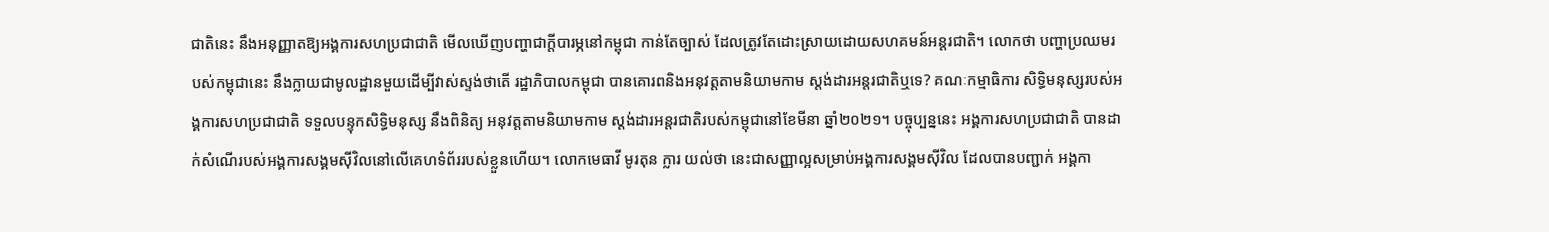ជាតិនេះ នឹងអនុញ្ញាតឱ្យអង្គការសហប្រជាជាតិ មើលឃើញបញ្ហាជាក្តីបារម្ភនៅកម្ពុជា កាន់តែច្បាស់ ដែលត្រូវតែដោះស្រាយដោយសហគមន៍អន្តរជាតិ។ លោកថា បញ្ហាប្រឈមរបស់កម្ពុជានេះ នឹងក្លាយជាមូលដ្ឋានមួយដើម្បីវាស់ស្ទង់ថាតើ រដ្ឋាភិបាលកម្ពុជា បានគោរពនិងអនុវត្តតាមនិយាមកាម ស្តង់ដារអន្តរជាតិឬទេ? គណៈកម្មាធិការ សិទ្ធិមនុស្សរបស់អង្គការសហប្រជាជាតិ ទទួលបន្ទុកសិទ្ធិមនុស្ស នឹងពិនិត្យ អនុវត្តតាមនិយាមកាម ស្តង់ដារអន្តរជាតិរបស់កម្ពុជានៅខែមីនា ឆ្នាំ២០២១។ បច្ចុប្បន្ននេះ អង្គការសហប្រជាជាតិ បានដាក់សំណើរបស់អង្គការសង្គមស៊ីវិលនៅលើគេហទំព័ររបស់ខ្លួនហើយ។ លោកមេធាវី មូរតុន ក្លារ យល់ថា នេះជាសញ្ញាល្អសម្រាប់អង្គការសង្គមស៊ីវិល ដែលបានបញ្ជាក់ អង្គកា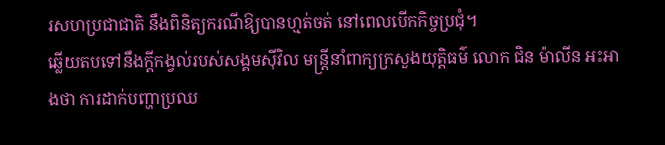រសហប្រជាជាតិ នឹងពិនិត្យករណីឱ្យបានហ្មត់ចត់ នៅពេលបើកកិច្ចប្រជុំ។
ឆ្លើយតបទៅនឹងក្តីកង្វល់របស់សង្គមស៊ីវិល មន្ត្រីនាំពាក្យក្រសួងយុត្តិធម៌ លោក ជិន ម៉ាលីន អះអាងថា ការដាក់បញ្ហាប្រឈ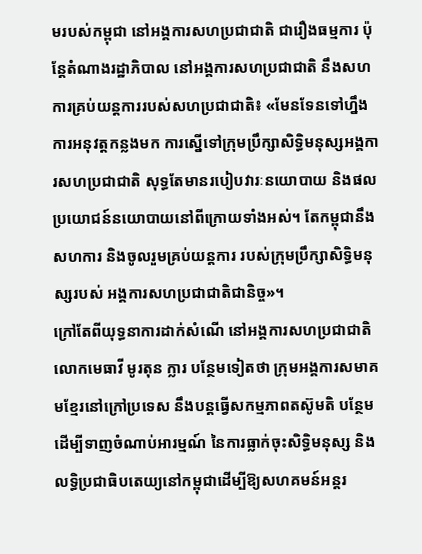មរបស់កម្ពុជា នៅអង្គការសហប្រជាជាតិ ជារឿងធម្មការ ប៉ុន្តែតំណាងរដ្ឋាភិបាល នៅអង្គការសហប្រជាជាតិ នឹងសហការគ្រប់យន្តការរបស់សហប្រជាជាតិ៖ «មែនទែនទៅហ្នឹងការអនុវត្តកន្លងមក ការស្នើទៅក្រុមប្រឹក្សាសិទ្ធិមនុស្សអង្គការសហប្រជាជាតិ សុទ្ធតែមានរបៀបវារៈនយោបាយ និងផលប្រយោជន៍នយោបាយនៅពីក្រោយទាំងអស់។ តែកម្ពុជានឹងសហការ និងចូលរួមគ្រប់យន្តការ របស់ក្រុមប្រឹក្សាសិទ្ធិមនុស្សរបស់ អង្គការសហប្រជាជាតិជានិច្ច»។
ក្រៅតែពីយុទ្ធនាការដាក់សំណើ នៅអង្គការសហប្រជាជាតិ លោកមេធាវី មូរតុន ក្លារ បន្ថែមទៀតថា ក្រុមអង្គការសមាគមខ្មែរនៅក្រៅប្រទេស នឹងបន្តធ្វើសកម្មភាពតស៊ូមតិ បន្ថែមដើម្បីទាញចំណាប់អារម្មណ៍ នៃការធ្លាក់ចុះសិទ្ធិមនុស្ស និងលទ្ធិប្រជាធិបតេយ្យនៅកម្ពុជាដើម្បីឱ្យសហគមន៍អន្តរ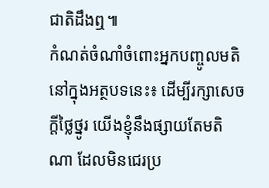ជាតិដឹងឮ៕
កំណត់ចំណាំចំពោះអ្នកបញ្ចូលមតិនៅក្នុងអត្ថបទនេះ៖ ដើម្បីរក្សាសេចក្ដីថ្លៃថ្នូរ យើងខ្ញុំនឹងផ្សាយតែមតិណា ដែលមិនជេរប្រ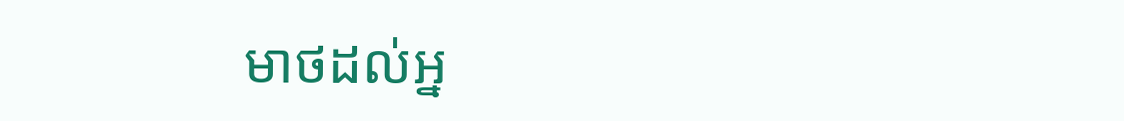មាថដល់អ្ន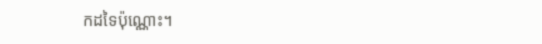កដទៃប៉ុណ្ណោះ។